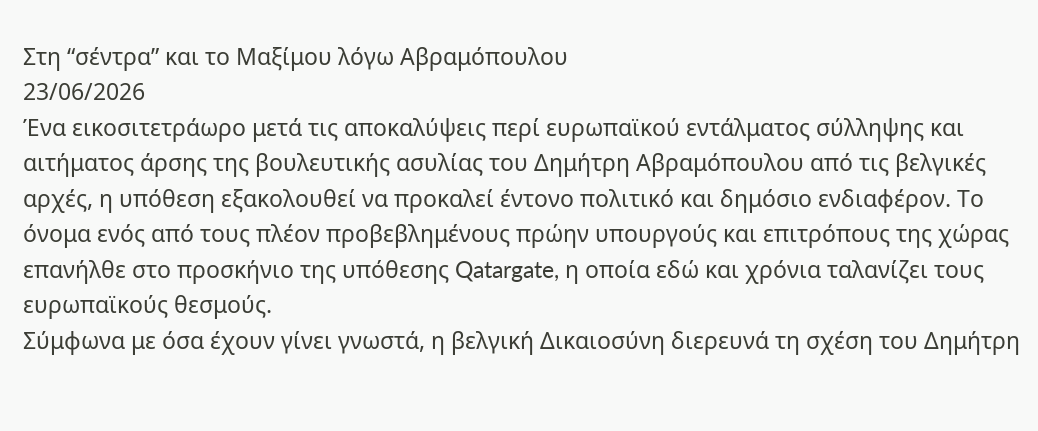Στη “σέντρα” και το Μαξίμου λόγω Αβραμόπουλου
23/06/2026
Ένα εικοσιτετράωρο μετά τις αποκαλύψεις περί ευρωπαϊκού εντάλματος σύλληψης και αιτήματος άρσης της βουλευτικής ασυλίας του Δημήτρη Αβραμόπουλου από τις βελγικές αρχές, η υπόθεση εξακολουθεί να προκαλεί έντονο πολιτικό και δημόσιο ενδιαφέρον. Το όνομα ενός από τους πλέον προβεβλημένους πρώην υπουργούς και επιτρόπους της χώρας επανήλθε στο προσκήνιο της υπόθεσης Qatargate, η οποία εδώ και χρόνια ταλανίζει τους ευρωπαϊκούς θεσμούς.
Σύμφωνα με όσα έχουν γίνει γνωστά, η βελγική Δικαιοσύνη διερευνά τη σχέση του Δημήτρη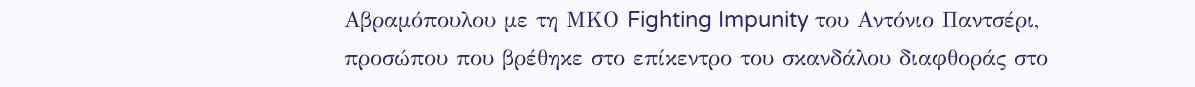Αβραμόπουλου με τη ΜΚΟ Fighting Impunity του Αντόνιο Παντσέρι, προσώπου που βρέθηκε στο επίκεντρο του σκανδάλου διαφθοράς στο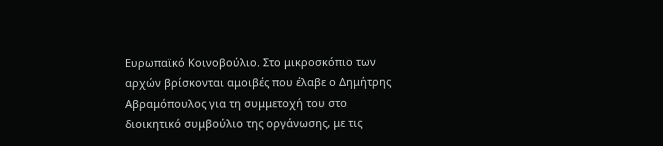Ευρωπαϊκό Κοινοβούλιο. Στο μικροσκόπιο των αρχών βρίσκονται αμοιβές που έλαβε ο Δημήτρης Αβραμόπουλος για τη συμμετοχή του στο διοικητικό συμβούλιο της οργάνωσης, με τις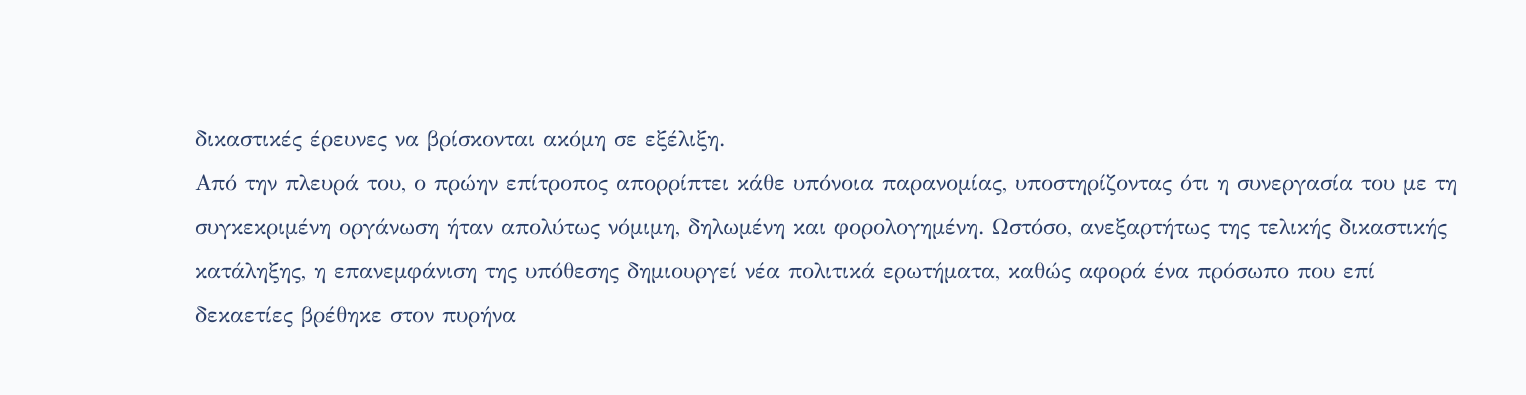δικαστικές έρευνες να βρίσκονται ακόμη σε εξέλιξη.
Από την πλευρά του, ο πρώην επίτροπος απορρίπτει κάθε υπόνοια παρανομίας, υποστηρίζοντας ότι η συνεργασία του με τη συγκεκριμένη οργάνωση ήταν απολύτως νόμιμη, δηλωμένη και φορολογημένη. Ωστόσο, ανεξαρτήτως της τελικής δικαστικής κατάληξης, η επανεμφάνιση της υπόθεσης δημιουργεί νέα πολιτικά ερωτήματα, καθώς αφορά ένα πρόσωπο που επί δεκαετίες βρέθηκε στον πυρήνα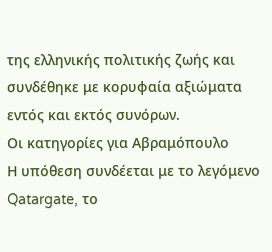της ελληνικής πολιτικής ζωής και συνδέθηκε με κορυφαία αξιώματα εντός και εκτός συνόρων.
Οι κατηγορίες για Αβραμόπουλο
Η υπόθεση συνδέεται με το λεγόμενο Qatargate, το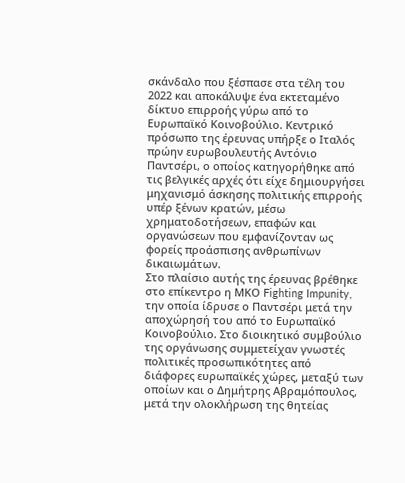σκάνδαλο που ξέσπασε στα τέλη του 2022 και αποκάλυψε ένα εκτεταμένο δίκτυο επιρροής γύρω από το Ευρωπαϊκό Κοινοβούλιο. Κεντρικό πρόσωπο της έρευνας υπήρξε ο Ιταλός πρώην ευρωβουλευτής Αντόνιο Παντσέρι, ο οποίος κατηγορήθηκε από τις βελγικές αρχές ότι είχε δημιουργήσει μηχανισμό άσκησης πολιτικής επιρροής υπέρ ξένων κρατών, μέσω χρηματοδοτήσεων, επαφών και οργανώσεων που εμφανίζονταν ως φορείς προάσπισης ανθρωπίνων δικαιωμάτων.
Στο πλαίσιο αυτής της έρευνας βρέθηκε στο επίκεντρο η ΜΚΟ Fighting Impunity, την οποία ίδρυσε ο Παντσέρι μετά την αποχώρησή του από το Ευρωπαϊκό Κοινοβούλιο. Στο διοικητικό συμβούλιο της οργάνωσης συμμετείχαν γνωστές πολιτικές προσωπικότητες από διάφορες ευρωπαϊκές χώρες, μεταξύ των οποίων και ο Δημήτρης Αβραμόπουλος, μετά την ολοκλήρωση της θητείας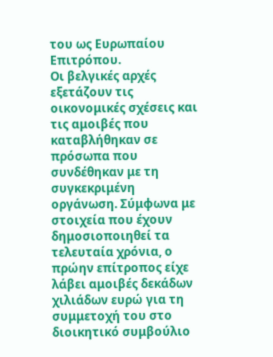του ως Ευρωπαίου Επιτρόπου.
Οι βελγικές αρχές εξετάζουν τις οικονομικές σχέσεις και τις αμοιβές που καταβλήθηκαν σε πρόσωπα που συνδέθηκαν με τη συγκεκριμένη οργάνωση. Σύμφωνα με στοιχεία που έχουν δημοσιοποιηθεί τα τελευταία χρόνια, ο πρώην επίτροπος είχε λάβει αμοιβές δεκάδων χιλιάδων ευρώ για τη συμμετοχή του στο διοικητικό συμβούλιο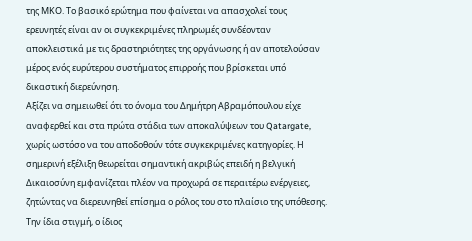της ΜΚΟ. Το βασικό ερώτημα που φαίνεται να απασχολεί τους ερευνητές είναι αν οι συγκεκριμένες πληρωμές συνδέονταν αποκλειστικά με τις δραστηριότητες της οργάνωσης ή αν αποτελούσαν μέρος ενός ευρύτερου συστήματος επιρροής που βρίσκεται υπό δικαστική διερεύνηση.
Αξίζει να σημειωθεί ότι το όνομα του Δημήτρη Αβραμόπουλου είχε αναφερθεί και στα πρώτα στάδια των αποκαλύψεων του Qatargate, χωρίς ωστόσο να του αποδοθούν τότε συγκεκριμένες κατηγορίες. Η σημερινή εξέλιξη θεωρείται σημαντική ακριβώς επειδή η βελγική Δικαιοσύνη εμφανίζεται πλέον να προχωρά σε περαιτέρω ενέργειες, ζητώντας να διερευνηθεί επίσημα ο ρόλος του στο πλαίσιο της υπόθεσης.
Την ίδια στιγμή, ο ίδιος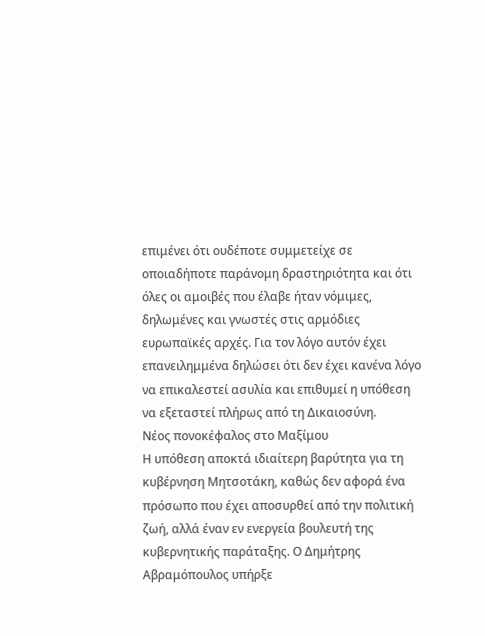επιμένει ότι ουδέποτε συμμετείχε σε οποιαδήποτε παράνομη δραστηριότητα και ότι όλες οι αμοιβές που έλαβε ήταν νόμιμες, δηλωμένες και γνωστές στις αρμόδιες ευρωπαϊκές αρχές. Για τον λόγο αυτόν έχει επανειλημμένα δηλώσει ότι δεν έχει κανένα λόγο να επικαλεστεί ασυλία και επιθυμεί η υπόθεση να εξεταστεί πλήρως από τη Δικαιοσύνη.
Νέος πονοκέφαλος στο Μαξίμου
Η υπόθεση αποκτά ιδιαίτερη βαρύτητα για τη κυβέρνηση Μητσοτάκη, καθώς δεν αφορά ένα πρόσωπο που έχει αποσυρθεί από την πολιτική ζωή, αλλά έναν εν ενεργεία βουλευτή της κυβερνητικής παράταξης. Ο Δημήτρης Αβραμόπουλος υπήρξε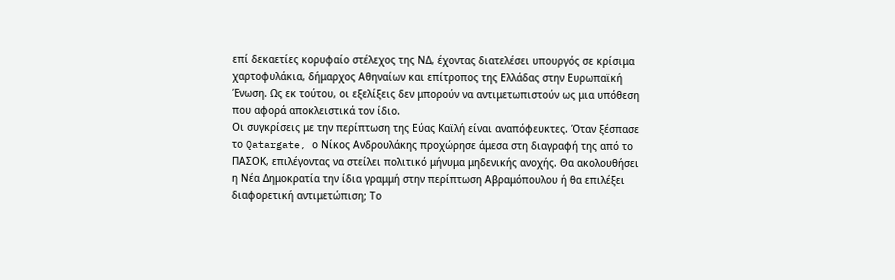επί δεκαετίες κορυφαίο στέλεχος της ΝΔ, έχοντας διατελέσει υπουργός σε κρίσιμα χαρτοφυλάκια, δήμαρχος Αθηναίων και επίτροπος της Ελλάδας στην Ευρωπαϊκή Ένωση. Ως εκ τούτου, οι εξελίξεις δεν μπορούν να αντιμετωπιστούν ως μια υπόθεση που αφορά αποκλειστικά τον ίδιο.
Οι συγκρίσεις με την περίπτωση της Εύας Καϊλή είναι αναπόφευκτες. Όταν ξέσπασε το Qatargate, ο Νίκος Ανδρουλάκης προχώρησε άμεσα στη διαγραφή της από το ΠΑΣΟΚ, επιλέγοντας να στείλει πολιτικό μήνυμα μηδενικής ανοχής. Θα ακολουθήσει η Νέα Δημοκρατία την ίδια γραμμή στην περίπτωση Αβραμόπουλου ή θα επιλέξει διαφορετική αντιμετώπιση; Το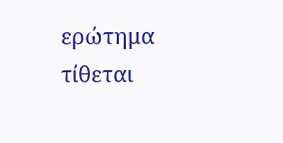ερώτημα τίθεται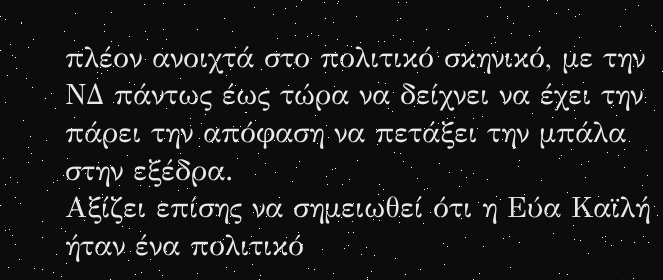πλέον ανοιχτά στο πολιτικό σκηνικό, με την ΝΔ πάντως έως τώρα να δείχνει να έχει την πάρει την απόφαση να πετάξει την μπάλα στην εξέδρα.
Αξίζει επίσης να σημειωθεί ότι η Εύα Καϊλή ήταν ένα πολιτικό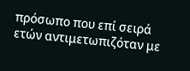πρόσωπο που επί σειρά ετών αντιμετωπιζόταν με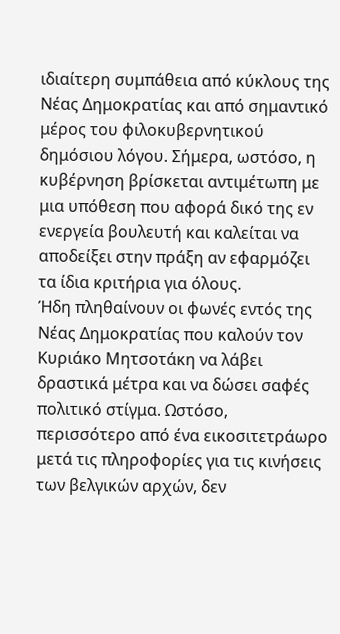ιδιαίτερη συμπάθεια από κύκλους της Νέας Δημοκρατίας και από σημαντικό μέρος του φιλοκυβερνητικού δημόσιου λόγου. Σήμερα, ωστόσο, η κυβέρνηση βρίσκεται αντιμέτωπη με μια υπόθεση που αφορά δικό της εν ενεργεία βουλευτή και καλείται να αποδείξει στην πράξη αν εφαρμόζει τα ίδια κριτήρια για όλους.
Ήδη πληθαίνουν οι φωνές εντός της Νέας Δημοκρατίας που καλούν τον Κυριάκο Μητσοτάκη να λάβει δραστικά μέτρα και να δώσει σαφές πολιτικό στίγμα. Ωστόσο, περισσότερο από ένα εικοσιτετράωρο μετά τις πληροφορίες για τις κινήσεις των βελγικών αρχών, δεν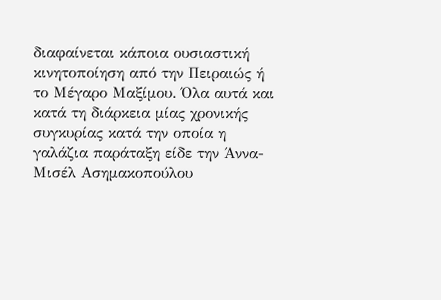διαφαίνεται κάποια ουσιαστική κινητοποίηση από την Πειραιώς ή το Μέγαρο Μαξίμου. Όλα αυτά και κατά τη διάρκεια μίας χρονικής συγκυρίας κατά την οποία η γαλάζια παράταξη είδε την Άννα-Μισέλ Ασημακοπούλου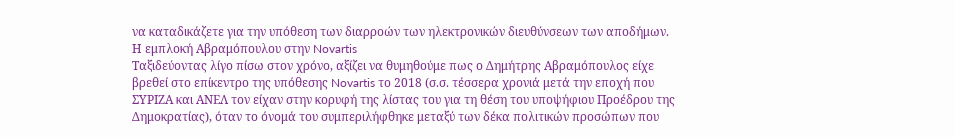να καταδικάζετε για την υπόθεση των διαρροών των ηλεκτρονικών διευθύνσεων των αποδήμων.
Η εμπλοκή Αβραμόπουλου στην Novartis
Ταξιδεύοντας λίγο πίσω στον χρόνο, αξίζει να θυμηθούμε πως ο Δημήτρης Αβραμόπουλος είχε βρεθεί στο επίκεντρο της υπόθεσης Novartis το 2018 (σ.σ. τέσσερα χρονιά μετά την εποχή που ΣΥΡΙΖΑ και ΑΝΕΛ τον είχαν στην κορυφή της λίστας του για τη θέση του υποψήφιου Προέδρου της Δημοκρατίας), όταν το όνομά του συμπεριλήφθηκε μεταξύ των δέκα πολιτικών προσώπων που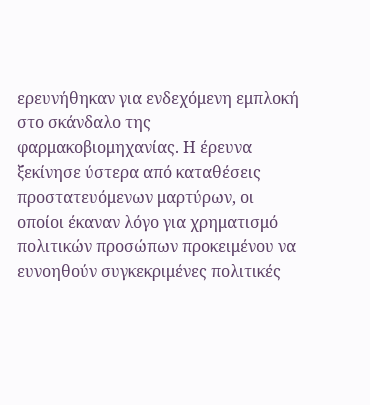ερευνήθηκαν για ενδεχόμενη εμπλοκή στο σκάνδαλο της φαρμακοβιομηχανίας. Η έρευνα ξεκίνησε ύστερα από καταθέσεις προστατευόμενων μαρτύρων, οι οποίοι έκαναν λόγο για χρηματισμό πολιτικών προσώπων προκειμένου να ευνοηθούν συγκεκριμένες πολιτικές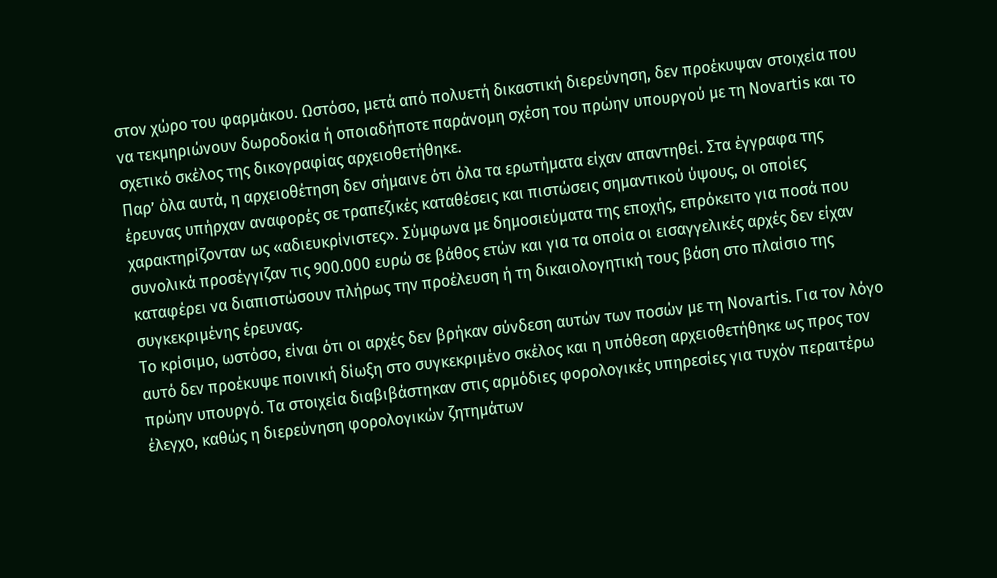στον χώρο του φαρμάκου. Ωστόσο, μετά από πολυετή δικαστική διερεύνηση, δεν προέκυψαν στοιχεία που να τεκμηριώνουν δωροδοκία ή οποιαδήποτε παράνομη σχέση του πρώην υπουργού με τη Novartis και το σχετικό σκέλος της δικογραφίας αρχειοθετήθηκε.
Παρ’ όλα αυτά, η αρχειοθέτηση δεν σήμαινε ότι όλα τα ερωτήματα είχαν απαντηθεί. Στα έγγραφα της έρευνας υπήρχαν αναφορές σε τραπεζικές καταθέσεις και πιστώσεις σημαντικού ύψους, οι οποίες χαρακτηρίζονταν ως «αδιευκρίνιστες». Σύμφωνα με δημοσιεύματα της εποχής, επρόκειτο για ποσά που συνολικά προσέγγιζαν τις 900.000 ευρώ σε βάθος ετών και για τα οποία οι εισαγγελικές αρχές δεν είχαν καταφέρει να διαπιστώσουν πλήρως την προέλευση ή τη δικαιολογητική τους βάση στο πλαίσιο της συγκεκριμένης έρευνας.
Το κρίσιμο, ωστόσο, είναι ότι οι αρχές δεν βρήκαν σύνδεση αυτών των ποσών με τη Novartis. Για τον λόγο αυτό δεν προέκυψε ποινική δίωξη στο συγκεκριμένο σκέλος και η υπόθεση αρχειοθετήθηκε ως προς τον πρώην υπουργό. Τα στοιχεία διαβιβάστηκαν στις αρμόδιες φορολογικές υπηρεσίες για τυχόν περαιτέρω έλεγχο, καθώς η διερεύνηση φορολογικών ζητημάτων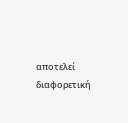αποτελεί διαφορετική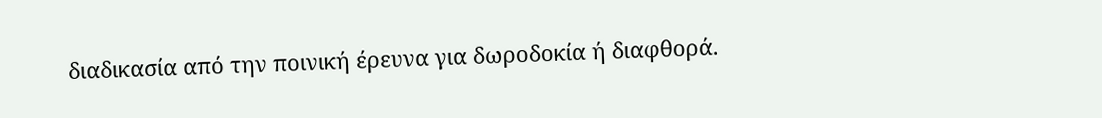διαδικασία από την ποινική έρευνα για δωροδοκία ή διαφθορά.